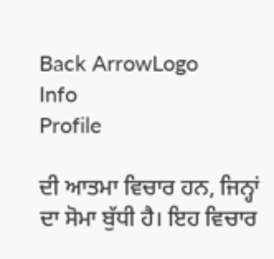Back ArrowLogo
Info
Profile

ਦੀ ਆਤਮਾ ਵਿਚਾਰ ਹਨ, ਜਿਨ੍ਹਾਂ ਦਾ ਸੋਮਾ ਬੁੱਧੀ ਹੈ। ਇਹ ਵਿਚਾਰ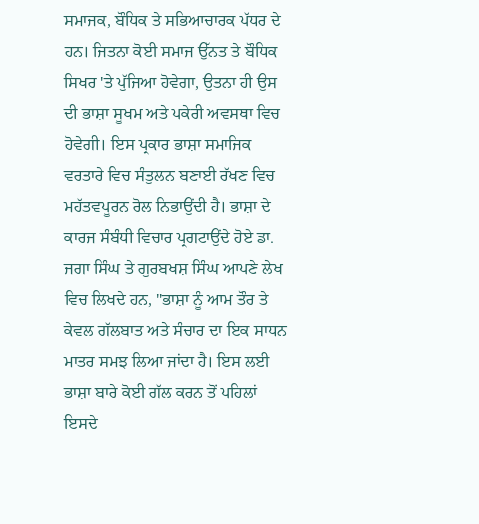ਸਮਾਜਕ, ਬੌਧਿਕ ਤੇ ਸਭਿਆਚਾਰਕ ਪੱਧਰ ਦੇ ਹਨ। ਜਿਤਨਾ ਕੋਈ ਸਮਾਜ ਉੱਨਤ ਤੇ ਬੌਧਿਕ ਸਿਖਰ 'ਤੇ ਪੁੱਜਿਆ ਹੋਵੇਗਾ, ਉਤਨਾ ਹੀ ਉਸ ਦੀ ਭਾਸ਼ਾ ਸੂਖਮ ਅਤੇ ਪਕੇਰੀ ਅਵਸਥਾ ਵਿਚ ਹੋਵੇਗੀ। ਇਸ ਪ੍ਰਕਾਰ ਭਾਸ਼ਾ ਸਮਾਜਿਕ ਵਰਤਾਰੇ ਵਿਚ ਸੰਤੁਲਨ ਬਣਾਈ ਰੱਖਣ ਵਿਚ ਮਹੱਤਵਪੂਰਨ ਰੋਲ ਨਿਭਾਉਂਦੀ ਹੈ। ਭਾਸ਼ਾ ਦੇ ਕਾਰਜ ਸੰਬੰਧੀ ਵਿਚਾਰ ਪ੍ਰਗਟਾਉਂਦੇ ਹੋਏ ਡਾ. ਜਗਾ ਸਿੰਘ ਤੇ ਗੁਰਬਖਸ਼ ਸਿੰਘ ਆਪਣੇ ਲੇਖ ਵਿਚ ਲਿਖਦੇ ਹਨ, "ਭਾਸ਼ਾ ਨੂੰ ਆਮ ਤੌਰ ਤੇ ਕੇਵਲ ਗੱਲਬਾਤ ਅਤੇ ਸੰਚਾਰ ਦਾ ਇਕ ਸਾਧਨ ਮਾਤਰ ਸਮਝ ਲਿਆ ਜਾਂਦਾ ਹੈ। ਇਸ ਲਈ ਭਾਸ਼ਾ ਬਾਰੇ ਕੋਈ ਗੱਲ ਕਰਨ ਤੋਂ ਪਹਿਲਾਂ ਇਸਦੇ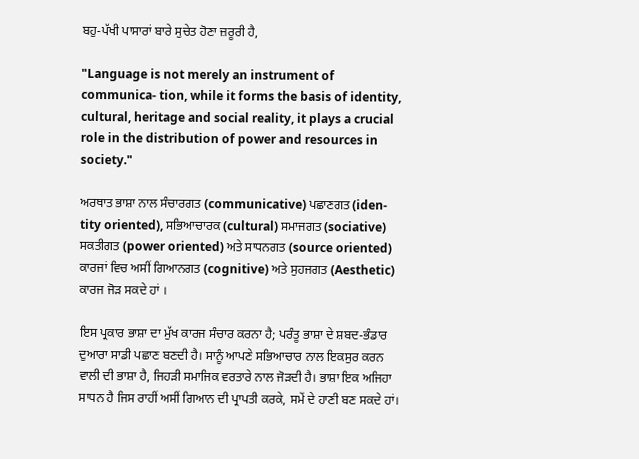ਬਹੁ-ਪੱਖੀ ਪਾਸਾਰਾਂ ਬਾਰੇ ਸੁਚੇਤ ਹੋਣਾ ਜ਼ਰੂਰੀ ਹੈ,

"Language is not merely an instrument of communica- tion, while it forms the basis of identity, cultural, heritage and social reality, it plays a crucial role in the distribution of power and resources in society."

ਅਰਥਾਤ ਭਾਸ਼ਾ ਨਾਲ ਸੰਚਾਰਗਤ (communicative) ਪਛਾਣਗਤ (iden- tity oriented), ਸਭਿਆਚਾਰਕ (cultural) ਸਮਾਜਗਤ (sociative) ਸਕਤੀਗਤ (power oriented) ਅਤੇ ਸਾਧਨਗਤ (source oriented) ਕਾਰਜਾਂ ਵਿਚ ਅਸੀਂ ਗਿਆਨਗਤ (cognitive) ਅਤੇ ਸੁਹਜਗਤ (Aesthetic) ਕਾਰਜ ਜੋੜ ਸਕਦੇ ਹਾਂ ।

ਇਸ ਪ੍ਰਕਾਰ ਭਾਸ਼ਾ ਦਾ ਮੁੱਖ ਕਾਰਜ ਸੰਚਾਰ ਕਰਨਾ ਹੈ; ਪਰੰਤੂ ਭਾਸ਼ਾ ਦੇ ਸ਼ਬਦ-ਭੰਡਾਰ ਦੁਆਰਾ ਸਾਡੀ ਪਛਾਣ ਬਣਦੀ ਹੈ। ਸਾਨੂੰ ਆਪਣੇ ਸਭਿਆਚਾਰ ਨਾਲ ਇਕਸੁਰ ਕਰਨ ਵਾਲੀ ਦੀ ਭਾਸ਼ਾ ਹੈ, ਜਿਹੜੀ ਸਮਾਜਿਕ ਵਰਤਾਰੇ ਨਾਲ ਜੋੜਦੀ ਹੈ। ਭਾਸ਼ਾ ਇਕ ਅਜਿਹਾ ਸਾਧਨ ਹੈ ਜਿਸ ਰਾਹੀਂ ਅਸੀਂ ਗਿਆਨ ਦੀ ਪ੍ਰਾਪਤੀ ਕਰਕੇ, ਸਮੇਂ ਦੇ ਹਾਣੀ ਬਣ ਸਕਦੇ ਹਾਂ।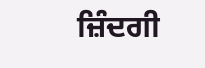ਜ਼ਿੰਦਗੀ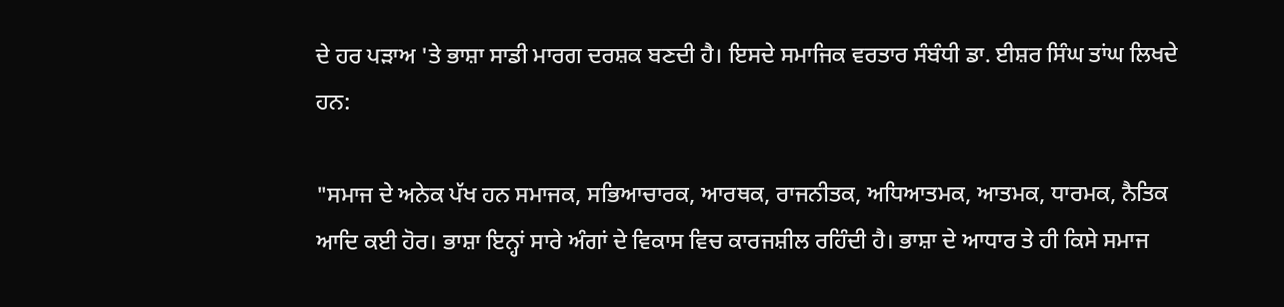ਦੇ ਹਰ ਪੜਾਅ 'ਤੇ ਭਾਸ਼ਾ ਸਾਡੀ ਮਾਰਗ ਦਰਸ਼ਕ ਬਣਦੀ ਹੈ। ਇਸਦੇ ਸਮਾਜਿਕ ਵਰਤਾਰ ਸੰਬੰਧੀ ਡਾ. ਈਸ਼ਰ ਸਿੰਘ ਤਾਂਘ ਲਿਖਦੇ ਹਨ:

"ਸਮਾਜ ਦੇ ਅਨੇਕ ਪੱਖ ਹਨ ਸਮਾਜਕ, ਸਭਿਆਚਾਰਕ, ਆਰਥਕ, ਰਾਜਨੀਤਕ, ਅਧਿਆਤਮਕ, ਆਤਮਕ, ਧਾਰਮਕ, ਨੈਤਿਕ ਆਦਿ ਕਈ ਹੋਰ। ਭਾਸ਼ਾ ਇਨ੍ਹਾਂ ਸਾਰੇ ਅੰਗਾਂ ਦੇ ਵਿਕਾਸ ਵਿਚ ਕਾਰਜਸ਼ੀਲ ਰਹਿੰਦੀ ਹੈ। ਭਾਸ਼ਾ ਦੇ ਆਧਾਰ ਤੇ ਹੀ ਕਿਸੇ ਸਮਾਜ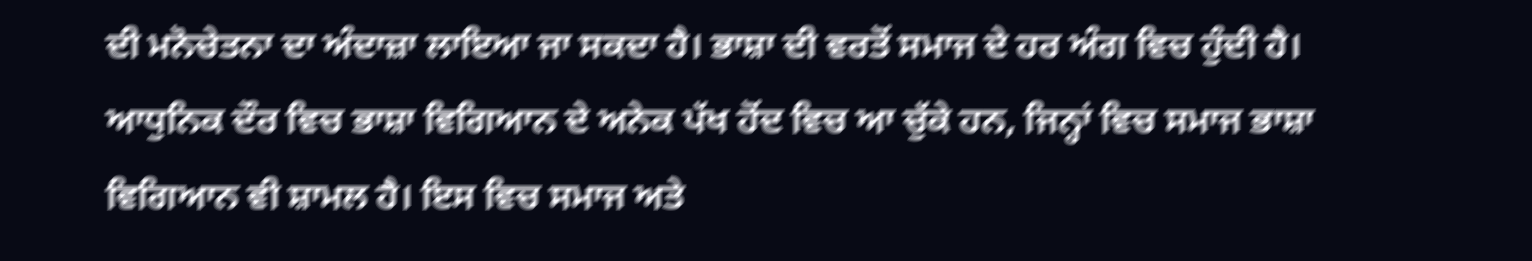ਦੀ ਮਨੋਚੇਤਨਾ ਦਾ ਅੰਦਾਜ਼ਾ ਲਾਇਆ ਜਾ ਸਕਦਾ ਹੈ। ਭਾਸ਼ਾ ਦੀ ਵਰਤੋਂ ਸਮਾਜ ਦੇ ਹਰ ਅੰਗ ਵਿਚ ਹੁੰਦੀ ਹੈ। ਆਧੁਨਿਕ ਦੌਰ ਵਿਚ ਭਾਸ਼ਾ ਵਿਗਿਆਨ ਦੇ ਅਨੇਕ ਪੱਖ ਹੋਂਦ ਵਿਚ ਆ ਚੁੱਕੇ ਹਨ, ਜਿਨ੍ਹਾਂ ਵਿਚ ਸਮਾਜ ਭਾਸ਼ਾ ਵਿਗਿਆਨ ਵੀ ਸ਼ਾਮਲ ਹੈ। ਇਸ ਵਿਚ ਸਮਾਜ ਅਤੇ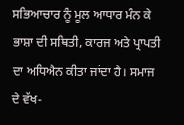ਸਭਿਆਚਾਰ ਨੂੰ ਮੂਲ ਆਧਾਰ ਮੰਨ ਕੇ ਭਾਸ਼ਾ ਦੀ ਸਥਿਤੀ, ਕਾਰਜ ਅਤੇ ਪ੍ਰਾਪਤੀ ਦਾ ਅਧਿਐਨ ਕੀਤਾ ਜਾਂਦਾ ਹੈ। ਸਮਾਜ ਦੇ ਵੱਖ-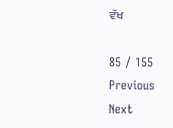ਵੱਖ

85 / 155
Previous
Next